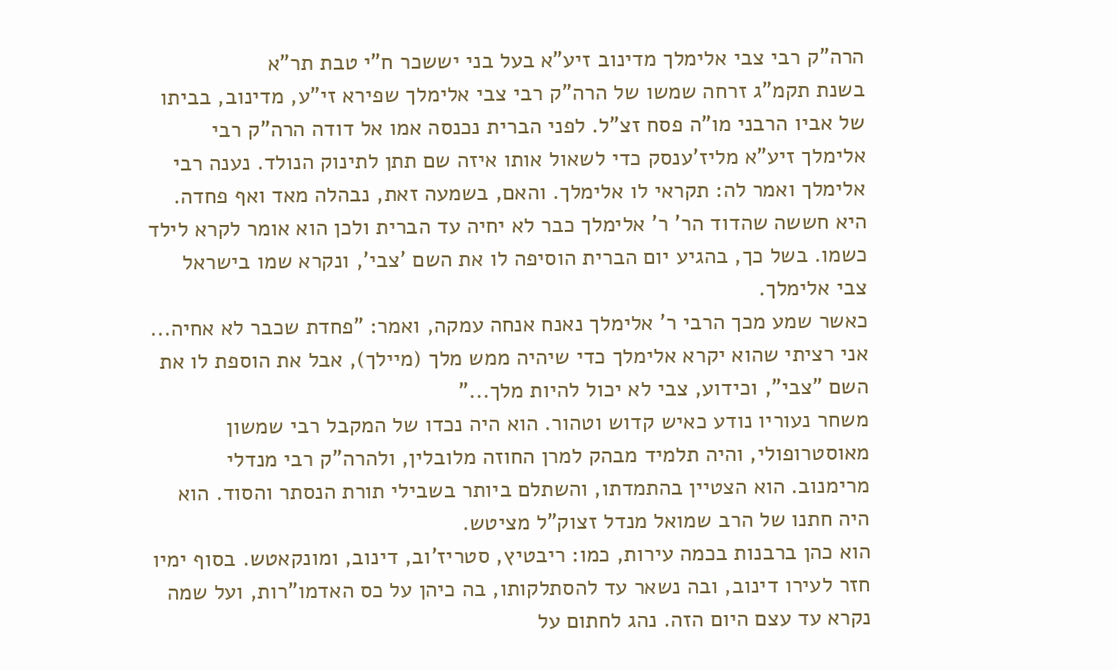הרה"ק רבי צבי אלימלך מדינוב זיע"א בעל בני יששכר ח"י טבת תר"א
בשנת תקמ"ג זרחה שמשו של הרה"ק רבי צבי אלימלך שפירא זי"ע, מדינוב, בביתו של אביו הרבני מו"ה פסח זצ"ל. לפני הברית נכנסה אמו אל דודה הרה"ק רבי אלימלך זיע"א מליז'ענסק כדי לשאול אותו איזה שם תתן לתינוק הנולד. נענה רבי אלימלך ואמר לה: תקראי לו אלימלך. והאם, בשמעה זאת, נבהלה מאד ואף פחדה. היא חששה שהדוד הר' ר' אלימלך כבר לא יחיה עד הברית ולכן הוא אומר לקרא לילד כשמו. בשל כך, בהגיע יום הברית הוסיפה לו את השם 'צבי', ונקרא שמו בישראל צבי אלימלך.
כאשר שמע מכך הרבי ר' אלימלך נאנח אנחה עמקה, ואמר: "פחדת שכבר לא אחיה... אני רציתי שהוא יקרא אלימלך כדי שיהיה ממש מלך (מיילך), אבל את הוספת לו את השם "צבי", וכידוע, צבי לא יכול להיות מלך..."
משחר נעוריו נודע כאיש קדוש וטהור. הוא היה נכדו של המקבל רבי שמשון מאוסטרופולי, והיה תלמיד מבהק למרן החוזה מלובלין, ולהרה"ק רבי מנדלי מרימנוב. הוא הצטיין בהתמדתו, והשתלם ביותר בשבילי תורת הנסתר והסוד. הוא היה חתנו של הרב שמואל מנדל זצוק"ל מציטש.
הוא כהן ברבנות בכמה עירות, כמו: ריבטיץ, סטריז'וב, דינוב, ומונקאטש. בסוף ימיו חזר לעירו דינוב, ובה נשאר עד להסתלקותו, בה כיהן על כס האדמו"רות, ועל שמה נקרא עד עצם היום הזה. נהג לחתום על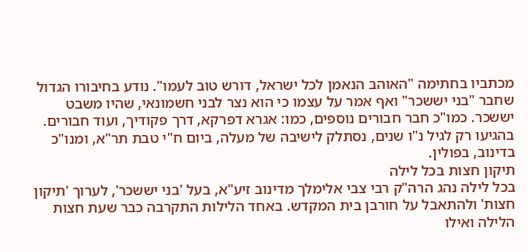מכתביו בחתימה "האוהב הנאמן לכל ישראל, דורש טוב לעמו". נודע בחיבורו הגדול שחבר "בני יששכר" ואף אמר על עצמו כי הוא נצר לבני חשמונאי, שהיו משבט יששכר. כמו"כ חבר חבורים נוספים, כמו: אגרא דפרקא, דרך פקודיך, ועוד חבורים. בהגיעו רק לגיל נ"ו שנים, נסתלק לישיבה של מעלה, ביום ח"י טבת תר"א, ומנו"כ בדינוב, בפולין.
תיקון חצות בכל לילה
בכל לילה נהג הרה"ק רבי צבי אלימלך מדינוב זיע"א, בעל 'בני יששכר', לערוך 'תיקון חצות' ולהתאבל על חורבן בית המקדש. באחד הלילות התקרבה כבר שעת חצות הלילה ואילו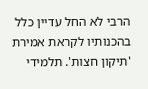הרבי לא החל עדיין כלל בהכנותיו לקראת אמירת 'תיקון חצות'. תלמידי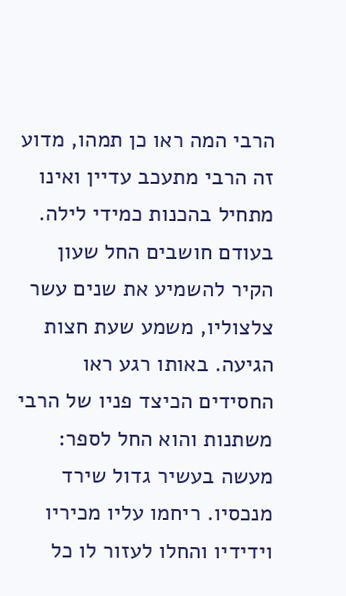הרבי המה ראו כן תמהו, מדוע זה הרבי מתעכב עדיין ואינו מתחיל בהכנות כמידי לילה.
בעודם חושבים החל שעון הקיר להשמיע את שנים עשר צלצוליו, משמע שעת חצות הגיעה. באותו רגע ראו החסידים הכיצד פניו של הרבי משתנות והוא החל לספר: מעשה בעשיר גדול שירד מנכסיו. ריחמו עליו מכיריו וידידיו והחלו לעזור לו כל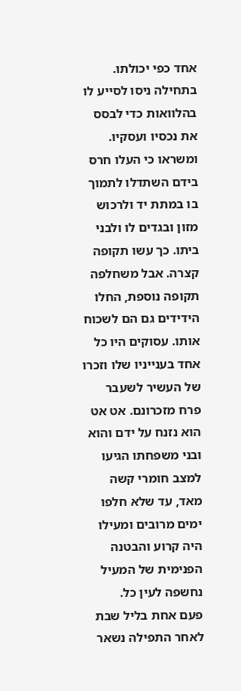אחד כפי יכולתו. בתחילה ניסו לסייע לו בהלוואות כדי לבסס את נכסיו ועסקיו. ומשראו כי העלו חרס בידם השתדלו לתמוך בו במתת יד ולרכוש מזון ובגדים לו ולבני ביתו. כך עשו תקופה קצרה. אבל משחלפה תקופה נוספת, החלו הידידים גם הם לשכוח אותו. עסוקים היו כל אחד בענייניו שלו וזכרו של העשיר לשעבר פרח מזכרונם. אט אט הוא נזנח על ידם והוא ובני משפחתו הגיעו למצב חומרי קשה מאד, עד שלא חלפו ימים מרובים ומעילו היה קרוע והבטנה הפנימית של המעיל נחשפה לעין כל.
פעם אחת בליל שבת לאחר התפילה נשאר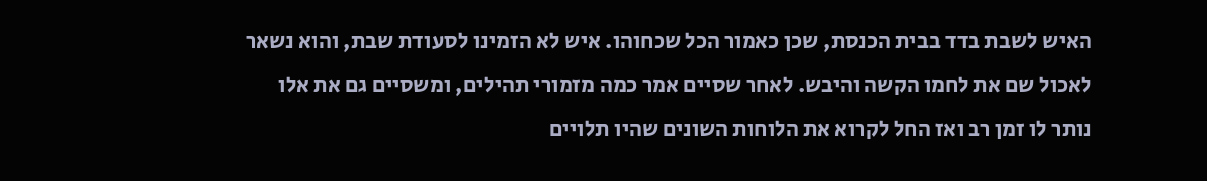האיש לשבת בדד בבית הכנסת, שכן כאמור הכל שכחוהו. איש לא הזמינו לסעודת שבת, והוא נשאר לאכול שם את לחמו הקשה והיבש. לאחר שסיים אמר כמה מזמורי תהילים, ומשסיים גם את אלו נותר לו זמן רב ואז החל לקרוא את הלוחות השונים שהיו תלויים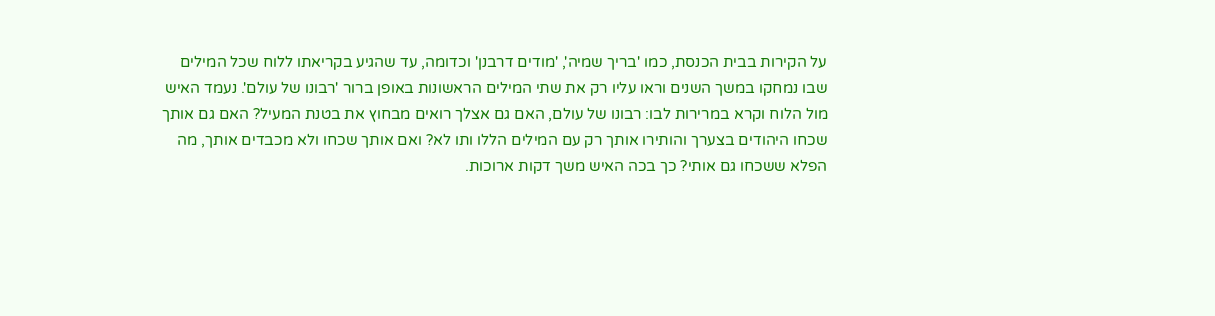על הקירות בבית הכנסת, כמו 'בריך שמיה', 'מודים דרבנן' וכדומה, עד שהגיע בקריאתו ללוח שכל המילים שבו נמחקו במשך השנים וראו עליו רק את שתי המילים הראשונות באופן ברור 'רבונו של עולם'. נעמד האיש מול הלוח וקרא במרירות לבו: רבונו של עולם, האם גם אצלך רואים מבחוץ את בטנת המעיל? האם גם אותך שכחו היהודים בצערך והותירו אותך רק עם המילים הללו ותו לא? ואם אותך שכחו ולא מכבדים אותך, מה הפלא ששכחו גם אותי? כך בכה האיש משך דקות ארוכות.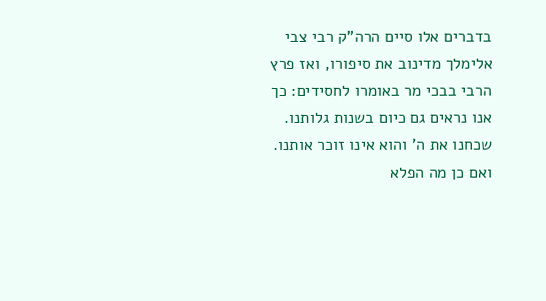בדברים אלו סיים הרה"ק רבי צבי אלימלך מדינוב את סיפורו, ואז פרץ הרבי בבכי מר באומרו לחסידים: כך אנו נראים גם כיום בשנות גלותנו. שכחנו את ה' והוא אינו זוכר אותנו. ואם כן מה הפלא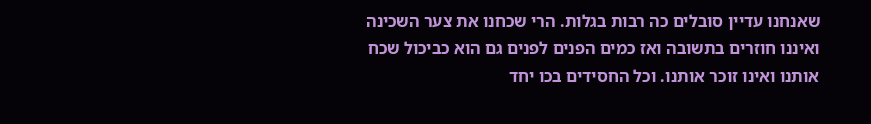שאנחנו עדיין סובלים כה רבות בגלות. הרי שכחנו את צער השכינה ואיננו חוזרים בתשובה ואז כמים הפנים לפנים גם הוא כביכול שכח אותנו ואינו זוכר אותנו. וכל החסידים בכו יחד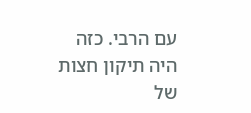עם הרבי. כזה היה תיקון חצות של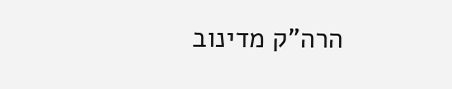הרה"ק מדינוב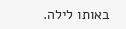באותו לילה.